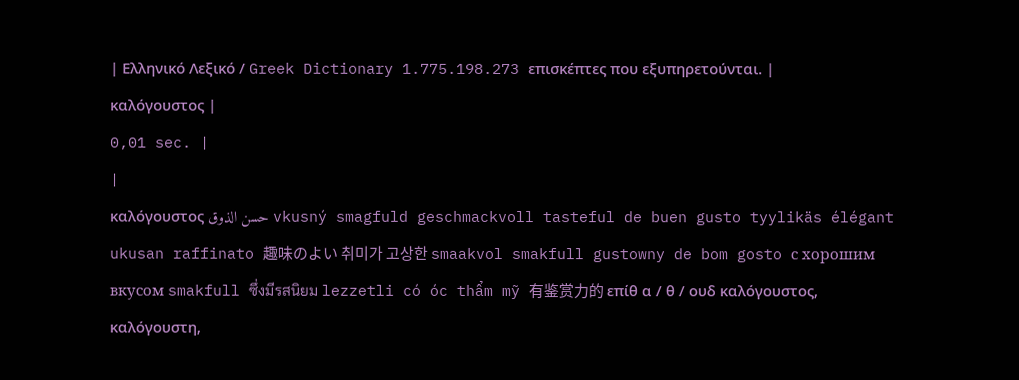| Ελληνικό Λεξικό / Greek Dictionary 1.775.198.273 επισκέπτες που εξυπηρετούνται. |
καλόγουστος |
0,01 sec. |
|
καλόγουστος حسن الذوق vkusný smagfuld geschmackvoll tasteful de buen gusto tyylikäs élégant ukusan raffinato 趣味のよい 취미가 고상한 smaakvol smakfull gustowny de bom gosto с хорошим вкусом smakfull ซึ่งมีรสนิยม lezzetli có óc thẩm mỹ 有鉴赏力的 επίθ α / θ / ουδ καλόγουστος, καλόγουστη,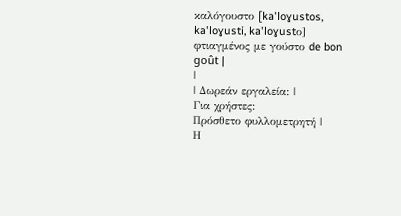καλόγουστο [ka'loɣustos, ka'loɣusti, ka'loɣustο] φτιαγμένος με γούστο de bon goût |
|
| Δωρεάν εργαλεία: |
Για χρήστες:
Πρόσθετο φυλλομετρητή |
Η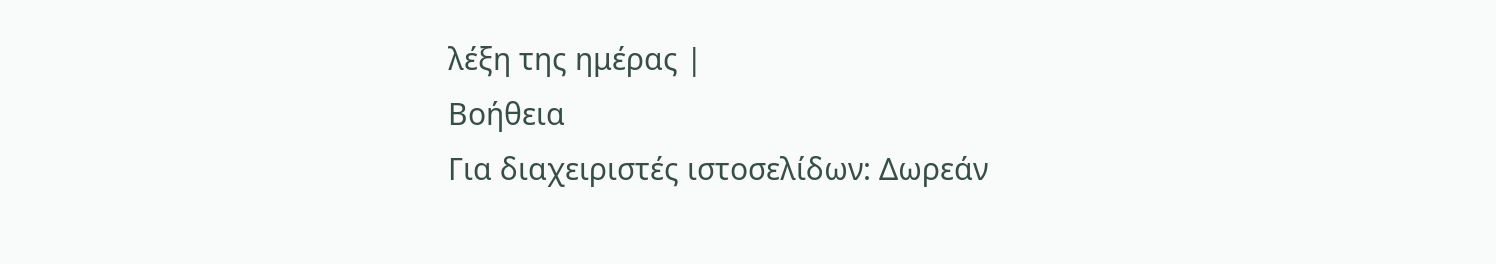λέξη της ημέρας |
Βοήθεια
Για διαχειριστές ιστοσελίδων: Δωρεάν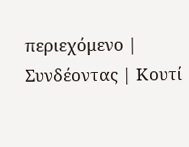περιεχόμενο | Συνδέοντας | Κουτί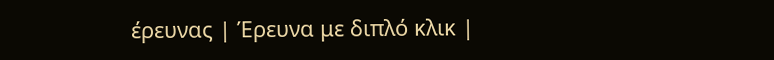έρευνας | Έρευνα με διπλό κλικ |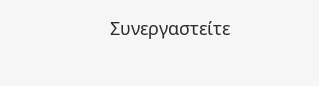Συνεργαστείτε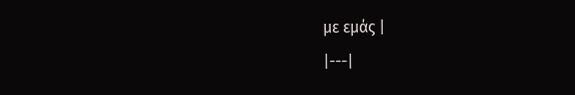με εμάς |
|---|